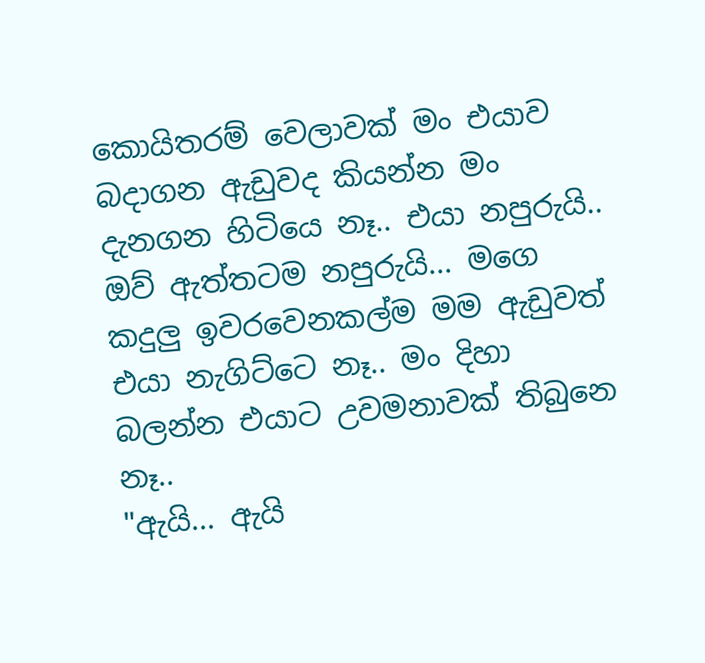කොයිතරම් වෙලාවක් මං එයාව බදාගන ඇඩුවද කියන්න මං දැනගන හිටියෙ නෑ.. එයා නපුරුයි.. ඔව් ඇත්තටම නපුරුයි... මගෙ කදුලු ඉවරවෙනකල්ම මම ඇඩුවත් එයා නැගිට්ටෙ නෑ.. මං දිහා බලන්න එයාට උවමනාවක් තිබුනෙ නෑ..
"ඇයි... ඇයි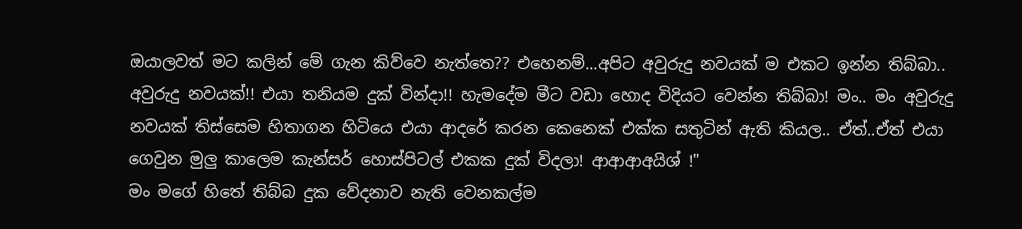ඔයාලවත් මට කලින් මේ ගැන කිව්වෙ නැත්තෙ?? එහෙනම්...අපිට අවුරුදු නවයක් ම එකට ඉන්න තිබ්බා.. අවුරුදු නවයක්!! එයා තනියම දුක් වින්දා!! හැමදේම මීට වඩා හොද විදියට වෙන්න තිබ්බා! මං.. මං අවුරුදු නවයක් තිස්සෙම හිතාගන හිටියෙ එයා ආදරේ කරන කෙනෙක් එක්ක සතුටින් ඇති කියල.. ඒත්..ඒත් එයා ගෙවුන මුලු කාලෙම කැන්සර් හොස්පිටල් එකක දුක් විදලා! ආආආඅයිශ් !"
මං මගේ හිතේ තිබ්බ දුක වේදනාව නැති වෙනකල්ම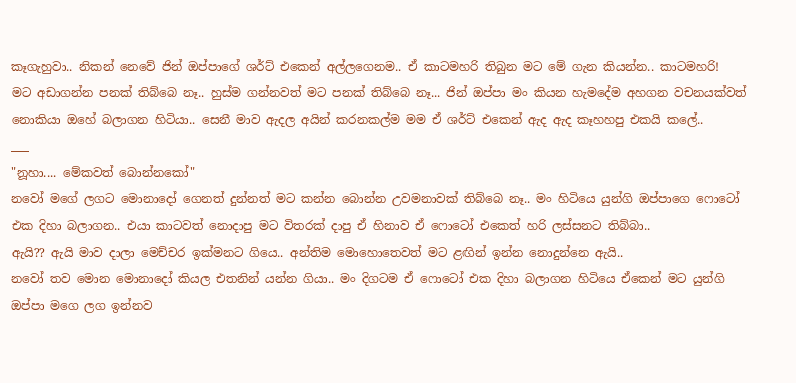කෑගැහුවා.. නිකන් නෙවේ ජින් ඔප්පාගේ ශර්ට් එකෙන් අල්ලගෙනම.. ඒ කාටමහරි තිබුන මට මේ ගැන කියන්න.. කාටමහරි!
මට අඩාගන්න පනක් තිබ්බෙ නෑ.. හුස්ම ගන්නවත් මට පනක් තිබ්බෙ නෑ... ජින් ඔප්පා මං කියන හැමදේම අහගන වචනයක්වත් නොකියා ඔහේ බලාගන හිටියා.. සෙනී මාව ඇදල අයින් කරනකල්ම මම ඒ ශර්ට් එකෙන් ඇද ඇද කෑහහපු එකයි කලේ..
___
"නූහා.... මේකවත් බොන්නකෝ"
නවෝ මගේ ලගට මොනාදෝ ගෙනත් දුන්නත් මට කන්න බොන්න උවමනාවක් තිබ්බෙ නෑ.. මං හිටියෙ යුන්ගි ඔප්පාගෙ ෆොටෝ එක දිහා බලාගන.. එයා කාටවත් නොදාපු මට විතරක් දාපු ඒ හිනාව ඒ ෆොටෝ එකෙත් හරි ලස්සනට තිබ්බා..
ඇයි?? ඇයි මාව දාලා මෙච්චර ඉක්මනට ගියෙ.. අන්තිම මොහොතෙවත් මට ළඟින් ඉන්න නොදුන්නෙ ඇයි..
නවෝ තව මොන මොනාදෝ කියල එතනින් යන්න ගියා.. මං දිගටම ඒ ෆොටෝ එක දිහා බලාගන හිටියෙ ඒකෙන් මට යුන්ගි ඔප්පා මගෙ ලග ඉන්නව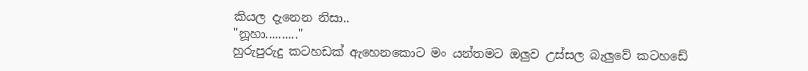කියල දැනෙන නිසා..
"නූහා.........."
හුරුපුරුදු කටහඩක් ඇහෙනකොට මං යන්තමට ඔලුව උස්සල බැලුවේ කටහඩේ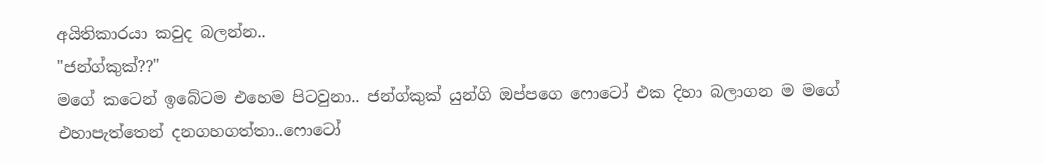අයිතිකාරයා කවුද බලන්න..
"ජන්ග්කුක්??"
මගේ කටෙන් ඉබේටම එහෙම පිටවුනා.. ජන්ග්කුක් යුන්ගි ඔප්පගෙ ෆොටෝ එක දිහා බලාගන ම මගේ එහාපැත්තෙන් දනගහගත්තා..ෆොටෝ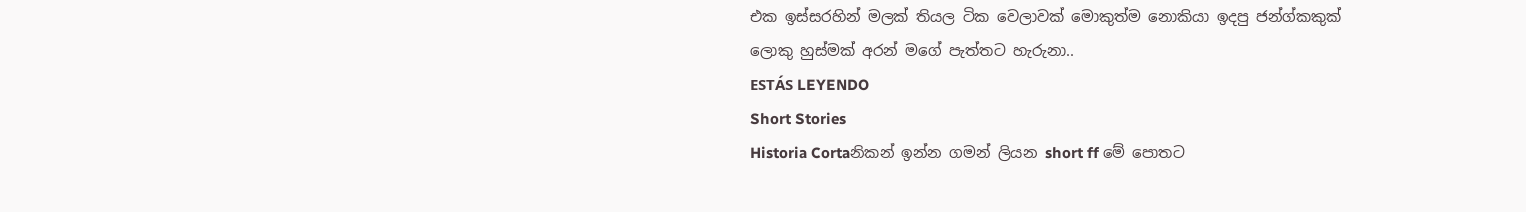එක ඉස්සරහින් මලක් තියල ටික වෙලාවක් මොකුත්ම නොකියා ඉදපු ජන්ග්කකුක් ලොකු හුස්මක් අරන් මගේ පැත්තට හැරුනා..
ESTÁS LEYENDO
Short Stories
Historia Cortaනිකන් ඉන්න ගමන් ලියන short ff මේ පොතට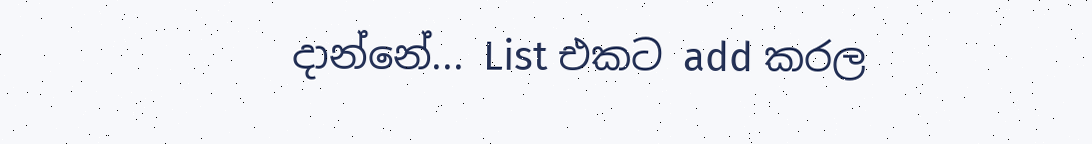දාන්නේ... List එකට add කරල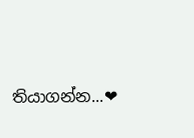තියාගන්න...❤